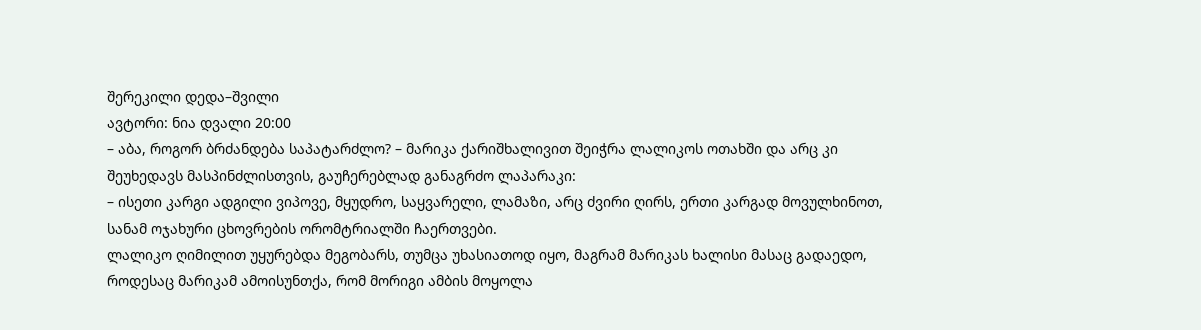შერეკილი დედა–შვილი
ავტორი: ნია დვალი 20:00
– აბა, როგორ ბრძანდება საპატარძლო? – მარიკა ქარიშხალივით შეიჭრა ლალიკოს ოთახში და არც კი შეუხედავს მასპინძლისთვის, გაუჩერებლად განაგრძო ლაპარაკი:
– ისეთი კარგი ადგილი ვიპოვე, მყუდრო, საყვარელი, ლამაზი, არც ძვირი ღირს, ერთი კარგად მოვულხინოთ, სანამ ოჯახური ცხოვრების ორომტრიალში ჩაერთვები.
ლალიკო ღიმილით უყურებდა მეგობარს, თუმცა უხასიათოდ იყო, მაგრამ მარიკას ხალისი მასაც გადაედო, როდესაც მარიკამ ამოისუნთქა, რომ მორიგი ამბის მოყოლა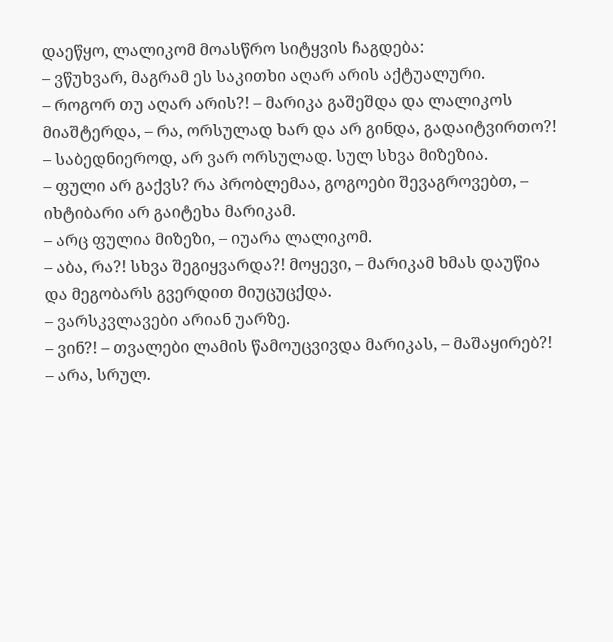დაეწყო, ლალიკომ მოასწრო სიტყვის ჩაგდება:
– ვწუხვარ, მაგრამ ეს საკითხი აღარ არის აქტუალური.
– როგორ თუ აღარ არის?! – მარიკა გაშეშდა და ლალიკოს მიაშტერდა, – რა, ორსულად ხარ და არ გინდა, გადაიტვირთო?!
– საბედნიეროდ, არ ვარ ორსულად. სულ სხვა მიზეზია.
– ფული არ გაქვს? რა პრობლემაა, გოგოები შევაგროვებთ, – იხტიბარი არ გაიტეხა მარიკამ.
– არც ფულია მიზეზი, – იუარა ლალიკომ.
– აბა, რა?! სხვა შეგიყვარდა?! მოყევი, – მარიკამ ხმას დაუწია და მეგობარს გვერდით მიუცუცქდა.
– ვარსკვლავები არიან უარზე.
– ვინ?! – თვალები ლამის წამოუცვივდა მარიკას, – მაშაყირებ?!
– არა, სრულ.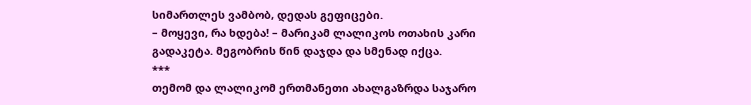სიმართლეს ვამბობ, დედას გეფიცები.
– მოყევი, რა ხდება! – მარიკამ ლალიკოს ოთახის კარი გადაკეტა. მეგობრის წინ დაჯდა და სმენად იქცა.
***
თემომ და ლალიკომ ერთმანეთი ახალგაზრდა საჯარო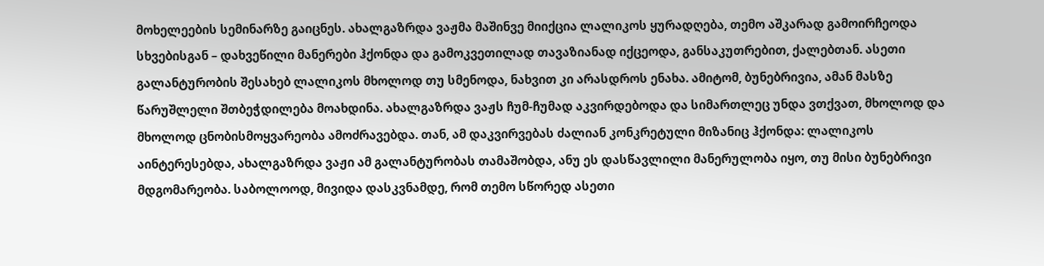მოხელეების სემინარზე გაიცნეს. ახალგაზრდა ვაჟმა მაშინვე მიიქცია ლალიკოს ყურადღება, თემო აშკარად გამოირჩეოდა სხვებისგან – დახვეწილი მანერები ჰქონდა და გამოკვეთილად თავაზიანად იქცეოდა, განსაკუთრებით, ქალებთან. ასეთი გალანტურობის შესახებ ლალიკოს მხოლოდ თუ სმენოდა, ნახვით კი არასდროს ენახა. ამიტომ, ბუნებრივია, ამან მასზე წარუშლელი შთბეჭდილება მოახდინა. ახალგაზრდა ვაჟს ჩუმ-ჩუმად აკვირდებოდა და სიმართლეც უნდა ვთქვათ, მხოლოდ და მხოლოდ ცნობისმოყვარეობა ამოძრავებდა. თან, ამ დაკვირვებას ძალიან კონკრეტული მიზანიც ჰქონდა: ლალიკოს აინტერესებდა, ახალგაზრდა ვაჟი ამ გალანტურობას თამაშობდა, ანუ ეს დასწავლილი მანერულობა იყო, თუ მისი ბუნებრივი მდგომარეობა. საბოლოოდ, მივიდა დასკვნამდე, რომ თემო სწორედ ასეთი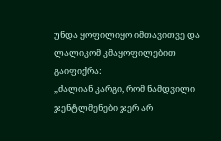უნდა ყოფილიყო იმთავითვე და ლალიკომ კმაყოფილებით გაიფიქრა:
„ძალიან კარგი, რომ ნამდვილი ჯენტლმენები ჯერ არ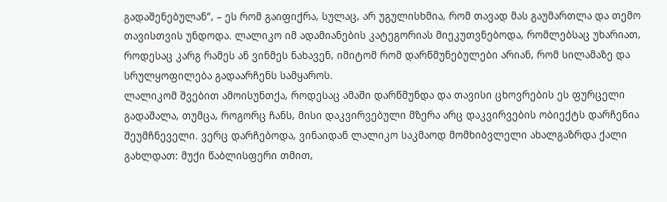გადაშენებულან“, – ეს რომ გაიფიქრა, სულაც, არ უგულისხმია, რომ თავად მას გაუმართლა და თემო თავისთვის უნდოდა. ლალიკო იმ ადამიანების კატეგორიას მიეკუთვნებოდა, რომლებსაც უხარიათ, როდესაც კარგ რამეს ან ვინმეს ნახავენ, იმიტომ რომ დარწმუნებულები არიან, რომ სილამაზე და სრულყოფილება გადაარჩენს სამყაროს.
ლალიკომ შვებით ამოისუნთქა, როდესაც ამაში დარწმუნდა და თავისი ცხოვრების ეს ფურცელი გადაშალა, თუმცა, როგორც ჩანს, მისი დაკვირვებული მზერა არც დაკვირვების ობიექტს დარჩენია შეუმჩნეველი. ვერც დარჩებოდა, ვინაიდან ლალიკო საკმაოდ მომხიბვლელი ახალგაზრდა ქალი გახლდათ: მუქი წაბლისფერი თმით,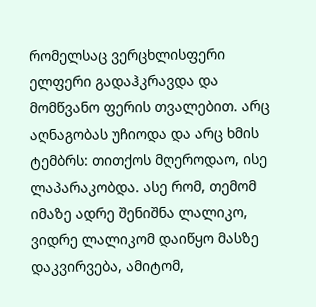რომელსაც ვერცხლისფერი ელფერი გადაჰკრავდა და მომწვანო ფერის თვალებით. არც აღნაგობას უჩიოდა და არც ხმის ტემბრს: თითქოს მღეროდაო, ისე ლაპარაკობდა. ასე რომ, თემომ იმაზე ადრე შენიშნა ლალიკო, ვიდრე ლალიკომ დაიწყო მასზე დაკვირვება, ამიტომ,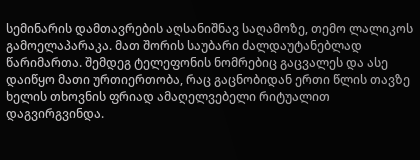სემინარის დამთავრების აღსანიშნავ საღამოზე, თემო ლალიკოს გამოელაპარაკა. მათ შორის საუბარი ძალდაუტანებლად წარიმართა. შემდეგ ტელეფონის ნომრებიც გაცვალეს და ასე დაიწყო მათი ურთიერთობა, რაც გაცნობიდან ერთი წლის თავზე ხელის თხოვნის ფრიად ამაღელვებელი რიტუალით დაგვირგვინდა.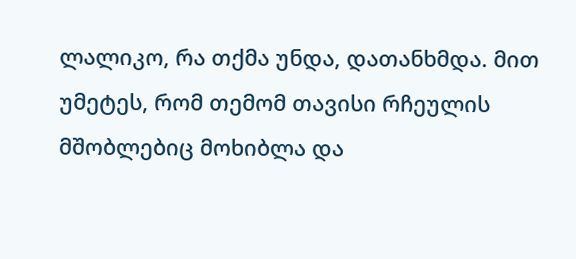ლალიკო, რა თქმა უნდა, დათანხმდა. მით უმეტეს, რომ თემომ თავისი რჩეულის მშობლებიც მოხიბლა და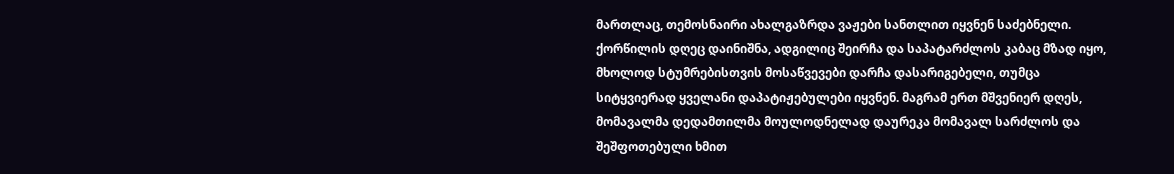მართლაც, თემოსნაირი ახალგაზრდა ვაჟები სანთლით იყვნენ საძებნელი. ქორწილის დღეც დაინიშნა, ადგილიც შეირჩა და საპატარძლოს კაბაც მზად იყო, მხოლოდ სტუმრებისთვის მოსაწვევები დარჩა დასარიგებელი, თუმცა სიტყვიერად ყველანი დაპატიჟებულები იყვნენ. მაგრამ ერთ მშვენიერ დღეს, მომავალმა დედამთილმა მოულოდნელად დაურეკა მომავალ სარძლოს და შეშფოთებული ხმით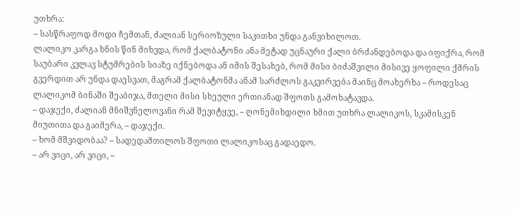უთხრა:
– სასწრაფოდ მოდი ჩემთან, ძალიან სერიოზული საკითხი უნდა განვიხილოთ.
ლალიკო კარგა ხნის წინ მიხვდა, რომ ქალბატონი ანა მეტად უცნაური ქალი ბრძანდებოდა და იფიქრა, რომ საუბარი კვლავ სტუმრების სიაზე იქნებოდა ან იმის შესახებ, რომ მისი ბიძაშვილი მისივე ყოფილი ქმრის გვერდით არ უნდა დაესვათ, მაგრამ ქალბატონმა ანამ სარძლოს გაკვირვება მაინც მოახერხა – როდესაც ლალიკომ ბინაში შეაბიჯა, მთელი მისი სხეული ერთიანად შფოთს გამოხატავდა.
– დაჯექი, ძალიან მნიშვნელოვანი რამ შევიტყვე, – ღონემიხდილი ხმით უთხრა ლალიკოს, სკამისკენ მიუთითა და გაიმერა, – დაჯექი.
– ხომ მშვიდობაა? – სადედამთილოს შფოთი ლალიკოსაც გადაედო.
– არ ვიცი, არ ვიცი, –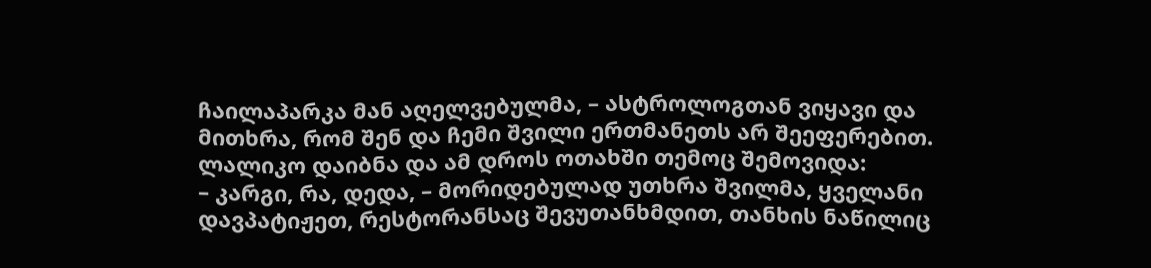ჩაილაპარკა მან აღელვებულმა, – ასტროლოგთან ვიყავი და მითხრა, რომ შენ და ჩემი შვილი ერთმანეთს არ შეეფერებით.
ლალიკო დაიბნა და ამ დროს ოთახში თემოც შემოვიდა:
– კარგი, რა, დედა, – მორიდებულად უთხრა შვილმა, ყველანი დავპატიჟეთ, რესტორანსაც შევუთანხმდით, თანხის ნაწილიც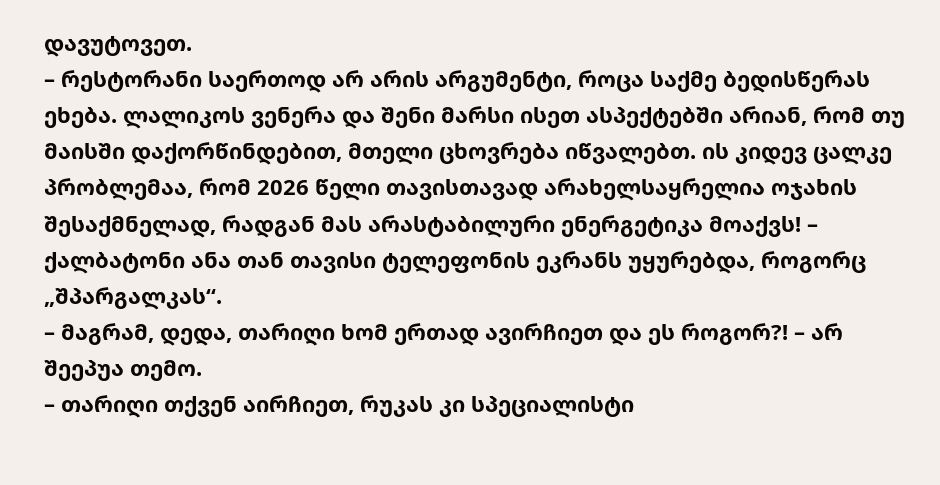დავუტოვეთ.
– რესტორანი საერთოდ არ არის არგუმენტი, როცა საქმე ბედისწერას ეხება. ლალიკოს ვენერა და შენი მარსი ისეთ ასპექტებში არიან, რომ თუ მაისში დაქორწინდებით, მთელი ცხოვრება იწვალებთ. ის კიდევ ცალკე პრობლემაა, რომ 2026 წელი თავისთავად არახელსაყრელია ოჯახის შესაქმნელად, რადგან მას არასტაბილური ენერგეტიკა მოაქვს! – ქალბატონი ანა თან თავისი ტელეფონის ეკრანს უყურებდა, როგორც „შპარგალკას“.
– მაგრამ, დედა, თარიღი ხომ ერთად ავირჩიეთ და ეს როგორ?! – არ შეეპუა თემო.
– თარიღი თქვენ აირჩიეთ, რუკას კი სპეციალისტი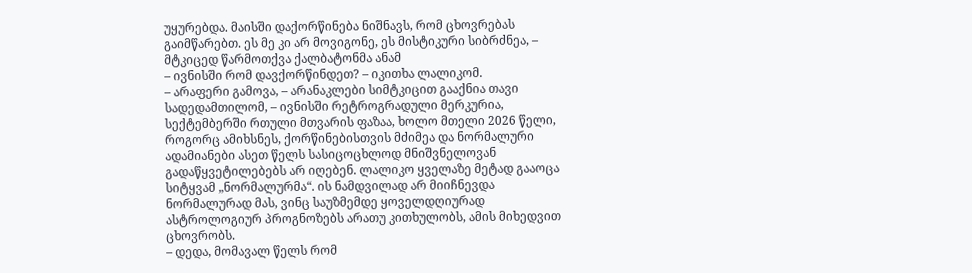უყურებდა. მაისში დაქორწინება ნიშნავს, რომ ცხოვრებას გაიმწარებთ. ეს მე კი არ მოვიგონე, ეს მისტიკური სიბრძნეა, – მტკიცედ წარმოთქვა ქალბატონმა ანამ
– ივნისში რომ დავქორწინდეთ? – იკითხა ლალიკომ.
– არაფერი გამოვა, – არანაკლები სიმტკიცით გააქნია თავი სადედამთილომ, – ივნისში რეტროგრადული მერკურია, სექტემბერში რთული მთვარის ფაზაა, ხოლო მთელი 2026 წელი, როგორც ამიხსნეს, ქორწინებისთვის მძიმეა და ნორმალური ადამიანები ასეთ წელს სასიცოცხლოდ მნიშვნელოვან გადაწყვეტილებებს არ იღებენ. ლალიკო ყველაზე მეტად გააოცა სიტყვამ „ნორმალურმა“. ის ნამდვილად არ მიიჩნევდა ნორმალურად მას, ვინც საუზმემდე ყოველდღიურად ასტროლოგიურ პროგნოზებს არათუ კითხულობს, ამის მიხედვით ცხოვრობს.
– დედა, მომავალ წელს რომ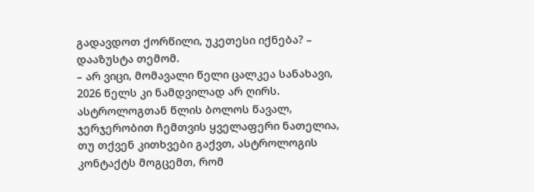გადავდოთ ქორწილი, უკეთესი იქნება? – დააზუსტა თემომ.
– არ ვიცი, მომავალი წელი ცალკეა სანახავი, 2026 წელს კი ნამდვილად არ ღირს. ასტროლოგთან წლის ბოლოს წავალ, ჯერჯერობით ჩემთვის ყველაფერი ნათელია, თუ თქვენ კითხვები გაქვთ, ასტროლოგის კონტაქტს მოგცემთ, რომ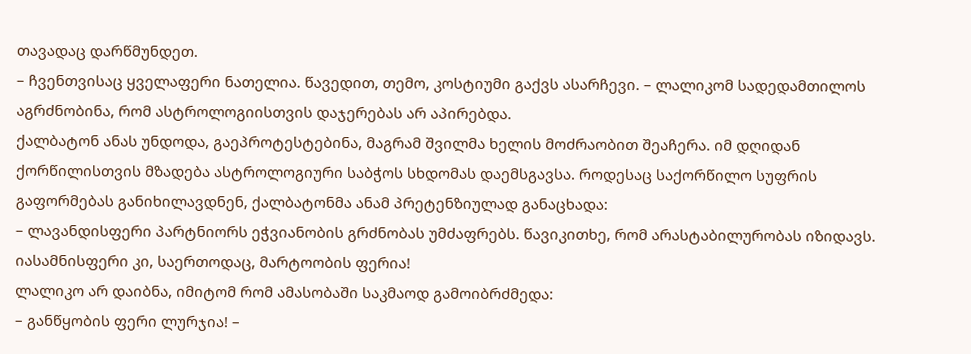თავადაც დარწმუნდეთ.
– ჩვენთვისაც ყველაფერი ნათელია. წავედით, თემო, კოსტიუმი გაქვს ასარჩევი. – ლალიკომ სადედამთილოს აგრძნობინა, რომ ასტროლოგიისთვის დაჯერებას არ აპირებდა.
ქალბატონ ანას უნდოდა, გაეპროტესტებინა, მაგრამ შვილმა ხელის მოძრაობით შეაჩერა. იმ დღიდან ქორწილისთვის მზადება ასტროლოგიური საბჭოს სხდომას დაემსგავსა. როდესაც საქორწილო სუფრის გაფორმებას განიხილავდნენ, ქალბატონმა ანამ პრეტენზიულად განაცხადა:
– ლავანდისფერი პარტნიორს ეჭვიანობის გრძნობას უმძაფრებს. წავიკითხე, რომ არასტაბილურობას იზიდავს. იასამნისფერი კი, საერთოდაც, მარტოობის ფერია!
ლალიკო არ დაიბნა, იმიტომ რომ ამასობაში საკმაოდ გამოიბრძმედა:
– განწყობის ფერი ლურჯია! –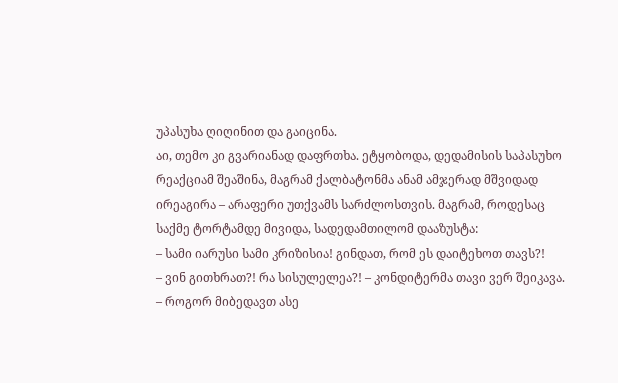უპასუხა ღიღინით და გაიცინა.
აი, თემო კი გვარიანად დაფრთხა. ეტყობოდა, დედამისის საპასუხო რეაქციამ შეაშინა, მაგრამ ქალბატონმა ანამ ამჯერად მშვიდად ირეაგირა – არაფერი უთქვამს სარძლოსთვის. მაგრამ, როდესაც საქმე ტორტამდე მივიდა, სადედამთილომ დააზუსტა:
– სამი იარუსი სამი კრიზისია! გინდათ, რომ ეს დაიტეხოთ თავს?!
– ვინ გითხრათ?! რა სისულელეა?! – კონდიტერმა თავი ვერ შეიკავა.
– როგორ მიბედავთ ასე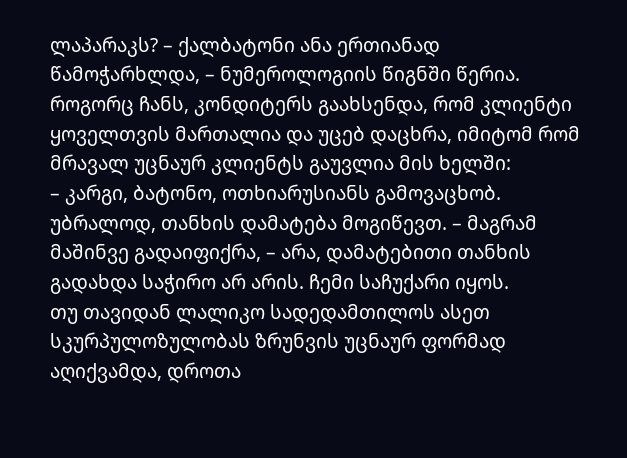ლაპარაკს? – ქალბატონი ანა ერთიანად წამოჭარხლდა, – ნუმეროლოგიის წიგნში წერია.
როგორც ჩანს, კონდიტერს გაახსენდა, რომ კლიენტი ყოველთვის მართალია და უცებ დაცხრა, იმიტომ რომ მრავალ უცნაურ კლიენტს გაუვლია მის ხელში:
– კარგი, ბატონო, ოთხიარუსიანს გამოვაცხობ. უბრალოდ, თანხის დამატება მოგიწევთ. – მაგრამ მაშინვე გადაიფიქრა, – არა, დამატებითი თანხის გადახდა საჭირო არ არის. ჩემი საჩუქარი იყოს.
თუ თავიდან ლალიკო სადედამთილოს ასეთ სკურპულოზულობას ზრუნვის უცნაურ ფორმად აღიქვამდა, დროთა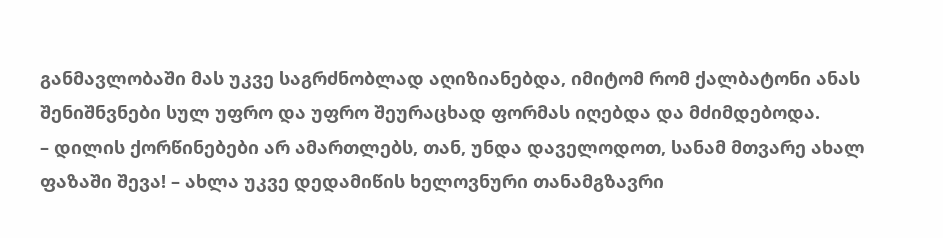განმავლობაში მას უკვე საგრძნობლად აღიზიანებდა, იმიტომ რომ ქალბატონი ანას შენიშნვნები სულ უფრო და უფრო შეურაცხად ფორმას იღებდა და მძიმდებოდა.
– დილის ქორწინებები არ ამართლებს, თან, უნდა დაველოდოთ, სანამ მთვარე ახალ ფაზაში შევა! – ახლა უკვე დედამიწის ხელოვნური თანამგზავრი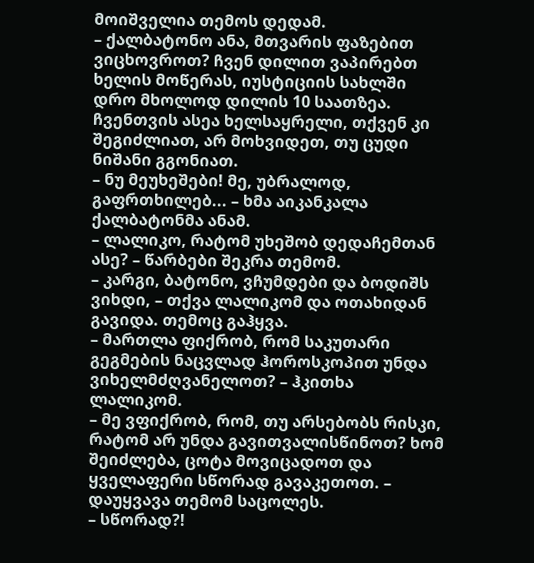მოიშველია თემოს დედამ.
– ქალბატონო ანა, მთვარის ფაზებით ვიცხოვროთ? ჩვენ დილით ვაპირებთ ხელის მოწერას, იუსტიციის სახლში დრო მხოლოდ დილის 10 საათზეა. ჩვენთვის ასეა ხელსაყრელი, თქვენ კი შეგიძლიათ, არ მოხვიდეთ, თუ ცუდი ნიშანი გგონიათ.
– ნუ მეუხეშები! მე, უბრალოდ, გაფრთხილებ... – ხმა აიკანკალა ქალბატონმა ანამ.
– ლალიკო, რატომ უხეშობ დედაჩემთან ასე? – წარბები შეკრა თემომ.
– კარგი, ბატონო, ვჩუმდები და ბოდიშს ვიხდი, – თქვა ლალიკომ და ოთახიდან გავიდა. თემოც გაჰყვა.
– მართლა ფიქრობ, რომ საკუთარი გეგმების ნაცვლად ჰოროსკოპით უნდა ვიხელმძღვანელოთ? – ჰკითხა ლალიკომ.
– მე ვფიქრობ, რომ, თუ არსებობს რისკი, რატომ არ უნდა გავითვალისწინოთ? ხომ შეიძლება, ცოტა მოვიცადოთ და ყველაფერი სწორად გავაკეთოთ. – დაუყვავა თემომ საცოლეს.
– სწორად?!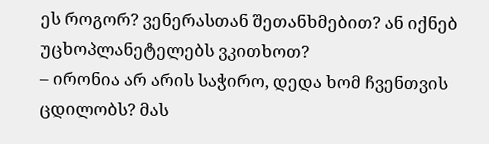ეს როგორ? ვენერასთან შეთანხმებით? ან იქნებ უცხოპლანეტელებს ვკითხოთ?
– ირონია არ არის საჭირო, დედა ხომ ჩვენთვის ცდილობს? მას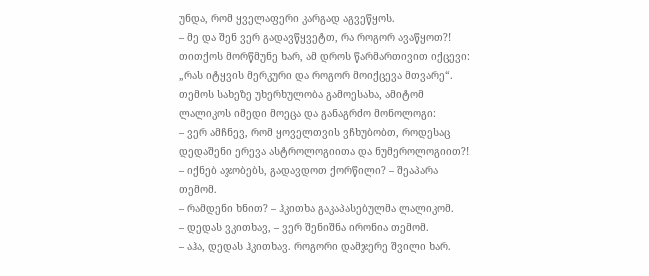უნდა, რომ ყველაფერი კარგად აგვეწყოს.
– მე და შენ ვერ გადავწყვეტთ, რა როგორ ავაწყოთ?! თითქოს მორწმუნე ხარ, ამ დროს წარმართივით იქცევი: „რას იტყვის მერკური და როგორ მოიქცევა მთვარე“.
თემოს სახეზე უხერხულობა გამოესახა, ამიტომ ლალიკოს იმედი მოეცა და განაგრძო მონოლოგი:
– ვერ ამჩნევ, რომ ყოველთვის ვჩხუბობთ, როდესაც დედაშენი ერევა ასტროლოგიითა და ნუმეროლოგიით?!
– იქნებ აჯობებს, გადავდოთ ქორწილი? – შეაპარა თემომ.
– რამდენი ხნით? – ჰკითხა გაკაპასებულმა ლალიკომ.
– დედას ვკითხავ, – ვერ შენიშნა ირონია თემომ.
– აჰა, დედას ჰკითხავ. როგორი დამჯერე შვილი ხარ.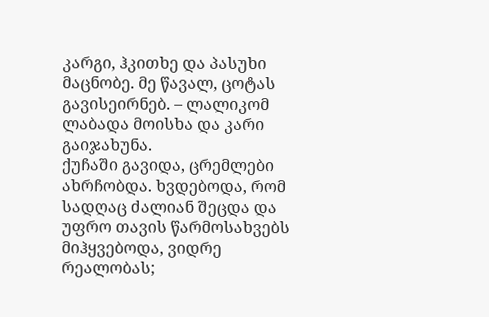კარგი, ჰკითხე და პასუხი მაცნობე. მე წავალ, ცოტას გავისეირნებ. – ლალიკომ ლაბადა მოისხა და კარი გაიჯახუნა.
ქუჩაში გავიდა, ცრემლები ახრჩობდა. ხვდებოდა, რომ სადღაც ძალიან შეცდა და უფრო თავის წარმოსახვებს მიჰყვებოდა, ვიდრე რეალობას;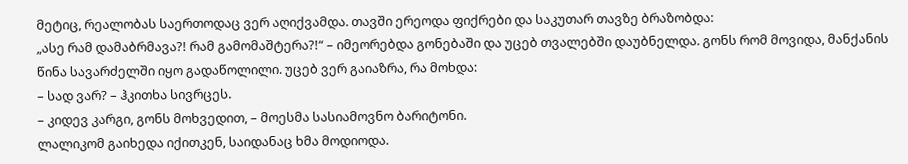მეტიც, რეალობას საერთოდაც ვერ აღიქვამდა. თავში ერეოდა ფიქრები და საკუთარ თავზე ბრაზობდა:
„ასე რამ დამაბრმავა?! რამ გამომაშტერა?!“ – იმეორებდა გონებაში და უცებ თვალებში დაუბნელდა. გონს რომ მოვიდა, მანქანის წინა სავარძელში იყო გადაწოლილი. უცებ ვერ გაიაზრა, რა მოხდა:
– სად ვარ? – ჰკითხა სივრცეს.
– კიდევ კარგი, გონს მოხვედით, – მოესმა სასიამოვნო ბარიტონი.
ლალიკომ გაიხედა იქითკენ, საიდანაც ხმა მოდიოდა.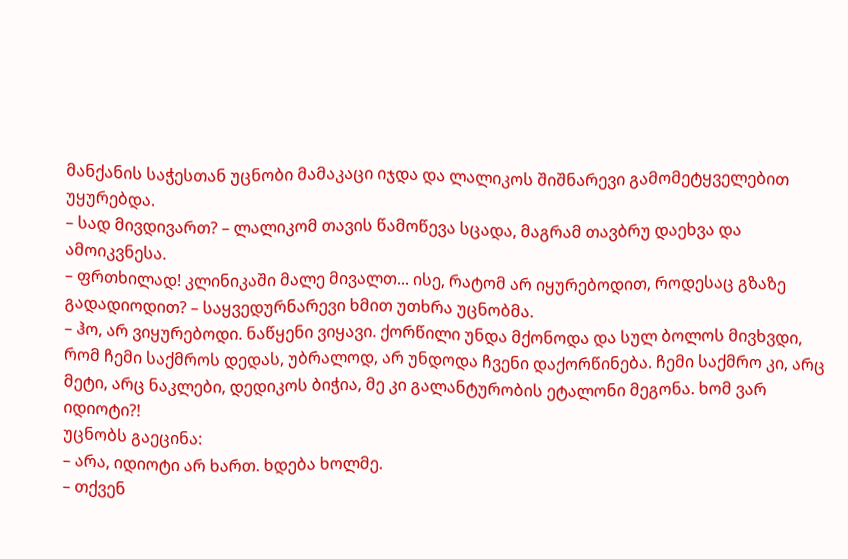მანქანის საჭესთან უცნობი მამაკაცი იჯდა და ლალიკოს შიშნარევი გამომეტყველებით უყურებდა.
– სად მივდივართ? – ლალიკომ თავის წამოწევა სცადა, მაგრამ თავბრუ დაეხვა და ამოიკვნესა.
– ფრთხილად! კლინიკაში მალე მივალთ... ისე, რატომ არ იყურებოდით, როდესაც გზაზე გადადიოდით? – საყვედურნარევი ხმით უთხრა უცნობმა.
– ჰო, არ ვიყურებოდი. ნაწყენი ვიყავი. ქორწილი უნდა მქონოდა და სულ ბოლოს მივხვდი, რომ ჩემი საქმროს დედას, უბრალოდ, არ უნდოდა ჩვენი დაქორწინება. ჩემი საქმრო კი, არც მეტი, არც ნაკლები, დედიკოს ბიჭია, მე კი გალანტურობის ეტალონი მეგონა. ხომ ვარ იდიოტი?!
უცნობს გაეცინა:
– არა, იდიოტი არ ხართ. ხდება ხოლმე.
– თქვენ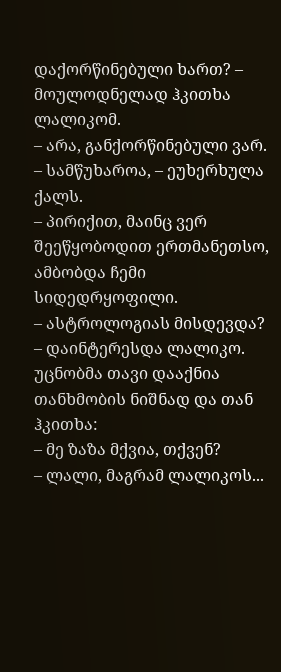დაქორწინებული ხართ? – მოულოდნელად ჰკითხა ლალიკომ.
– არა, განქორწინებული ვარ.
– სამწუხაროა, – ეუხერხულა ქალს.
– პირიქით, მაინც ვერ შეეწყობოდით ერთმანეთსო, ამბობდა ჩემი სიდედრყოფილი.
– ასტროლოგიას მისდევდა? – დაინტერესდა ლალიკო. უცნობმა თავი დააქნია თანხმობის ნიშნად და თან ჰკითხა:
– მე ზაზა მქვია, თქვენ?
– ლალი, მაგრამ ლალიკოს...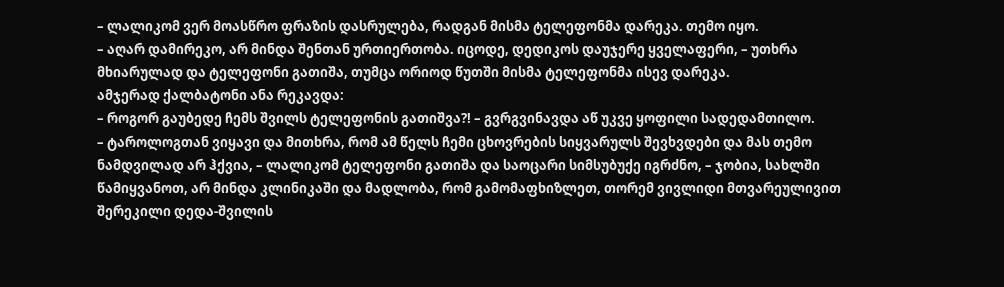– ლალიკომ ვერ მოასწრო ფრაზის დასრულება, რადგან მისმა ტელეფონმა დარეკა. თემო იყო.
– აღარ დამირეკო, არ მინდა შენთან ურთიერთობა. იცოდე, დედიკოს დაუჯერე ყველაფერი, – უთხრა მხიარულად და ტელეფონი გათიშა, თუმცა ორიოდ წუთში მისმა ტელეფონმა ისევ დარეკა.
ამჯერად ქალბატონი ანა რეკავდა:
– როგორ გაუბედე ჩემს შვილს ტელეფონის გათიშვა?! – გვრგვინავდა აწ უკვე ყოფილი სადედამთილო.
– ტაროლოგთან ვიყავი და მითხრა, რომ ამ წელს ჩემი ცხოვრების სიყვარულს შევხვდები და მას თემო ნამდვილად არ ჰქვია, – ლალიკომ ტელეფონი გათიშა და საოცარი სიმსუბუქე იგრძნო, – ჯობია, სახლში წამიყვანოთ, არ მინდა კლინიკაში და მადლობა, რომ გამომაფხიზლეთ, თორემ ვივლიდი მთვარეულივით შერეკილი დედა-შვილის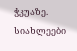ჭკუაზე.
სიახლეები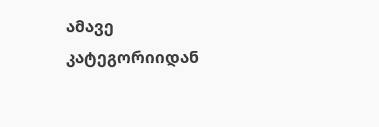ამავე კატეგორიიდან